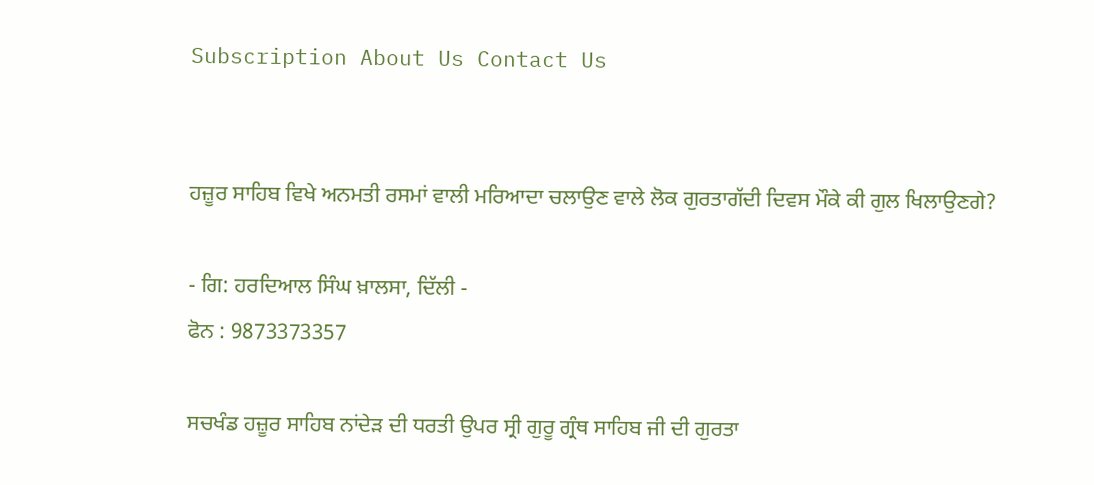Subscription About Us Contact Us


ਹਜ਼ੂਰ ਸਾਹਿਬ ਵਿਖੇ ਅਨਮਤੀ ਰਸਮਾਂ ਵਾਲੀ ਮਰਿਆਦਾ ਚਲਾਉਣ ਵਾਲੇ ਲੋਕ ਗੁਰਤਾਗੱਦੀ ਦਿਵਸ ਮੌਕੇ ਕੀ ਗੁਲ ਖਿਲਾਉਣਗੇ?

- ਗਿ: ਹਰਦਿਆਲ ਸਿੰਘ ਖ਼ਾਲਸਾ, ਦਿੱਲੀ -
ਫੋਨ : 9873373357

ਸਚਖੰਡ ਹਜ਼ੂਰ ਸਾਹਿਬ ਨਾਂਦੇੜ ਦੀ ਧਰਤੀ ਉਪਰ ਸ੍ਰੀ ਗੁਰੂ ਗ੍ਰੰਥ ਸਾਹਿਬ ਜੀ ਦੀ ਗੁਰਤਾ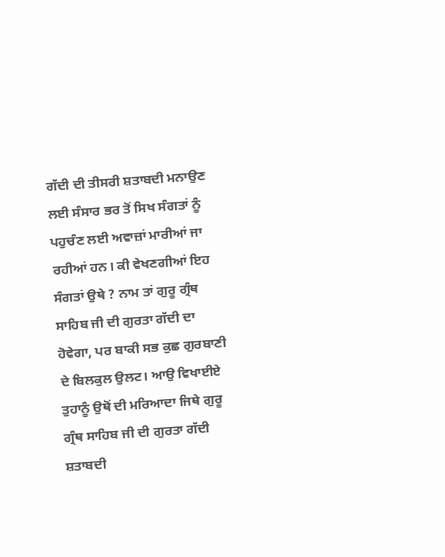ਗੱਦੀ ਦੀ ਤੀਸਰੀ ਸ਼ਤਾਬਦੀ ਮਨਾਉਣ ਲਈ ਸੰਸਾਰ ਭਰ ਤੋਂ ਸਿਖ ਸੰਗਤਾਂ ਨੂੰ ਪਹੁਚੰਣ ਲਈ ਅਵਾਜ਼ਾਂ ਮਾਰੀਆਂ ਜਾ ਰਹੀਆਂ ਹਨ। ਕੀ ਵੇਖਣਗੀਆਂ ਇਹ ਸੰਗਤਾਂ ਉਥੇ ? ਨਾਮ ਤਾਂ ਗੁਰੂ ਗ੍ਰੰਥ ਸਾਹਿਬ ਜੀ ਦੀ ਗੁਰਤਾ ਗੱਦੀ ਦਾ ਹੋਵੇਗਾ, ਪਰ ਬਾਕੀ ਸਭ ਕੁਛ ਗੁਰਬਾਣੀ ਦੇ ਬਿਲਕੁਲ ਉਲਟ। ਆਉ ਵਿਖਾਈਏ ਤੁਹਾਨੂੰ ਉਥੋਂ ਦੀ ਮਰਿਆਦਾ ਜਿਥੇ ਗੁਰੂ ਗ੍ਰੰਥ ਸਾਹਿਬ ਜੀ ਦੀ ਗੁਰਤਾ ਗੱਦੀ ਸ਼ਤਾਬਦੀ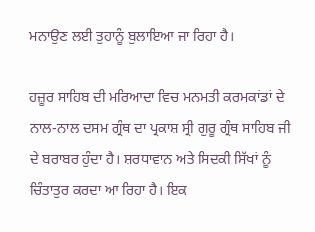ਮਨਾਉਣ ਲਈ ਤੁਹਾਨੂੰ ਬੁਲਾਇਆ ਜਾ ਰਿਹਾ ਹੈ।

ਹਜ਼ੂਰ ਸਾਹਿਬ ਦੀ ਮਰਿਆਦਾ ਵਿਚ ਮਨਮਤੀ ਕਰਮਕਾਂਡਾਂ ਦੇ ਨਾਲ-ਨਾਲ ਦਸਮ ਗ੍ਰੰਥ ਦਾ ਪ੍ਰਕਾਸ਼ ਸ੍ਰੀ ਗੁਰੂ ਗ੍ਰੰਥ ਸਾਹਿਬ ਜੀ ਦੇ ਬਰਾਬਰ ਹੁੰਦਾ ਹੈ। ਸ਼ਰਧਾਵਾਨ ਅਤੇ ਸਿਦਕੀ ਸਿੱਖਾਂ ਨੂੰ ਚਿੰਤਾਤੁਰ ਕਰਦਾ ਆ ਰਿਹਾ ਹੈ। ਇਕ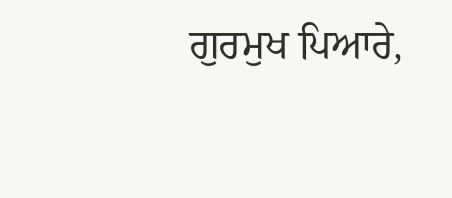ਗੁਰਮੁਖ ਪਿਆਰੇ,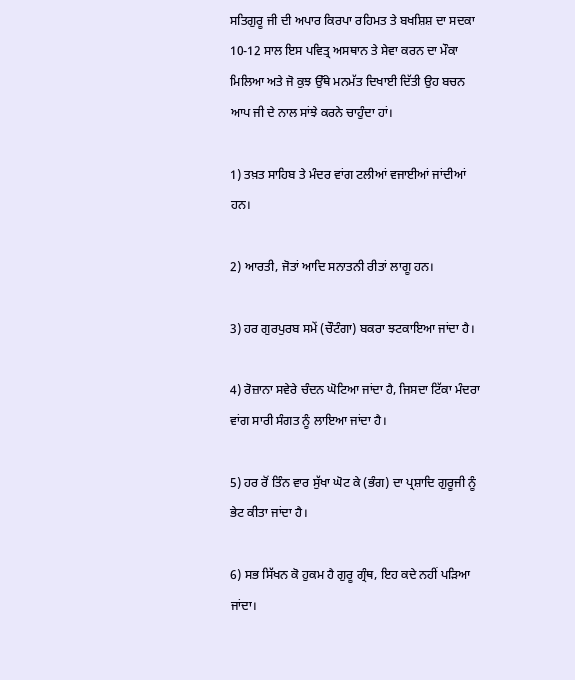ਸਤਿਗੁਰੂ ਜੀ ਦੀ ਅਪਾਰ ਕਿਰਪਾ ਰਹਿਮਤ ਤੇ ਬਖਸ਼ਿਸ਼ ਦਾ ਸਦਕਾ 10-12 ਸਾਲ ਇਸ ਪਵਿਤ੍ਰ ਅਸਥਾਨ ਤੇ ਸੇਵਾ ਕਰਨ ਦਾ ਮੌਕਾ ਮਿਲਿਆ ਅਤੇ ਜੋ ਕੁਝ ਉੱਥੇ ਮਨਮੱਤ ਦਿਖਾਈ ਦਿੱਤੀ ਉਹ ਬਚਨ ਆਪ ਜੀ ਦੇ ਨਾਲ ਸਾਂਝੇ ਕਰਨੇ ਚਾਹੁੰਦਾ ਹਾਂ।

1) ਤਖ਼ਤ ਸਾਹਿਬ ਤੇ ਮੰਦਰ ਵਾਂਗ ਟਲੀਆਂ ਵਜਾਈਆਂ ਜਾਂਦੀਆਂ ਹਨ।

2) ਆਰਤੀ, ਜੋਤਾਂ ਆਦਿ ਸਨਾਤਨੀ ਰੀਤਾਂ ਲਾਗੂ ਹਨ।

3) ਹਰ ਗੁਰਪੁਰਬ ਸਮੇਂ (ਚੌਟੰਗਾ) ਬਕਰਾ ਝਟਕਾਇਆ ਜਾਂਦਾ ਹੈ।

4) ਰੋਜ਼ਾਨਾ ਸਵੇਰੇ ਚੰਦਨ ਘੋਟਿਆ ਜਾਂਦਾ ਹੈ, ਜਿਸਦਾ ਟਿੱਕਾ ਮੰਦਰਾ ਵਾਂਗ ਸਾਰੀ ਸੰਗਤ ਨੂੰ ਲਾਇਆ ਜਾਂਦਾ ਹੈ।

5) ਹਰ ਰੋਂ ਤਿੰਨ ਵਾਰ ਸੁੱਖਾ ਘੋਟ ਕੇ (ਭੰਗ) ਦਾ ਪ੍ਰਸ਼ਾਦਿ ਗੁਰੂਜੀ ਨੂੰ ਭੇਟ ਕੀਤਾ ਜਾਂਦਾ ਹੈ।

6) ਸਭ ਸਿੱਖਨ ਕੋ ਹੁਕਮ ਹੈ ਗੁਰੂ ਗ੍ਰੰਥ, ਇਹ ਕਦੇ ਨਹੀਂ ਪੜਿਆ ਜਾਂਦਾ।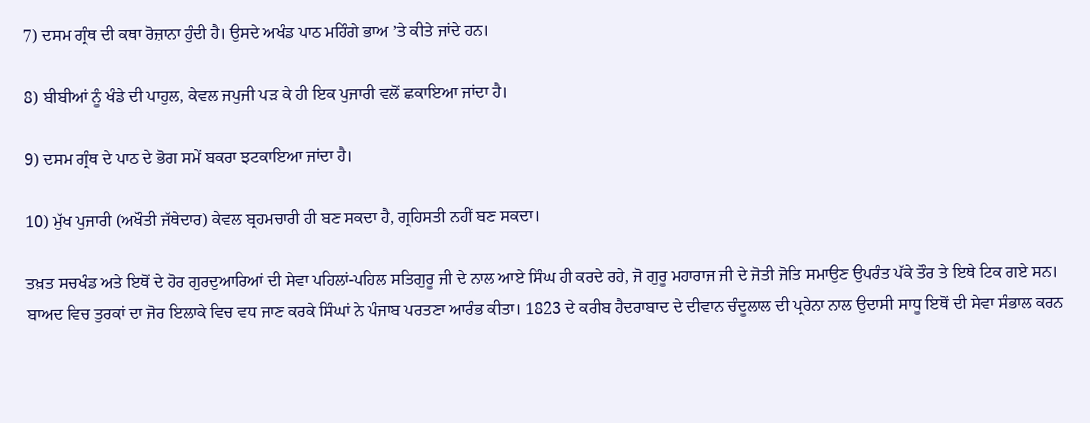7) ਦਸਮ ਗ੍ਰੰਥ ਦੀ ਕਥਾ ਰੋਜ਼ਾਨਾ ਹੁੰਦੀ ਹੈ। ਉਸਦੇ ਅਖੰਡ ਪਾਠ ਮਹਿੰਗੇ ਭਾਅ ’ਤੇ ਕੀਤੇ ਜਾਂਦੇ ਹਨ।

8) ਬੀਬੀਆਂ ਨੂੰ ਖੰਡੇ ਦੀ ਪਾਹੁਲ, ਕੇਵਲ ਜਪੁਜੀ ਪੜ ਕੇ ਹੀ ਇਕ ਪੁਜਾਰੀ ਵਲੋਂ ਛਕਾਇਆ ਜਾਂਦਾ ਹੈ।

9) ਦਸਮ ਗ੍ਰੰਥ ਦੇ ਪਾਠ ਦੇ ਭੋਗ ਸਮੇਂ ਬਕਰਾ ਝਟਕਾਇਆ ਜਾਂਦਾ ਹੈ।

10) ਮੁੱਖ ਪੁਜਾਰੀ (ਅਖੌਤੀ ਜੱਥੇਦਾਰ) ਕੇਵਲ ਬ੍ਰਹਮਚਾਰੀ ਹੀ ਬਣ ਸਕਦਾ ਹੈ, ਗ੍ਰਹਿਸਤੀ ਨਹੀਂ ਬਣ ਸਕਦਾ।

ਤਖ਼ਤ ਸਚਖੰਡ ਅਤੇ ਇਥੋਂ ਦੇ ਹੋਰ ਗੁਰਦੁਆਰਿਆਂ ਦੀ ਸੇਵਾ ਪਹਿਲਾਂ-ਪਹਿਲ ਸਤਿਗੁਰੂ ਜੀ ਦੇ ਨਾਲ ਆਏ ਸਿੰਘ ਹੀ ਕਰਦੇ ਰਹੇ, ਜੋ ਗੁਰੂ ਮਹਾਰਾਜ ਜੀ ਦੇ ਜੋਤੀ ਜੋਤਿ ਸਮਾਉਣ ਉਪਰੰਤ ਪੱਕੇ ਤੌਰ ਤੇ ਇਥੇ ਟਿਕ ਗਏ ਸਨ। ਬਾਅਦ ਵਿਚ ਤੁਰਕਾਂ ਦਾ ਜੋਰ ਇਲਾਕੇ ਵਿਚ ਵਧ ਜਾਣ ਕਰਕੇ ਸਿੰਘਾਂ ਨੇ ਪੰਜਾਬ ਪਰਤਣਾ ਆਰੰਭ ਕੀਤਾ। 1823 ਦੇ ਕਰੀਬ ਹੈਦਰਾਬਾਦ ਦੇ ਦੀਵਾਨ ਚੰਦੂਲਾਲ ਦੀ ਪ੍ਰਰੇਨਾ ਨਾਲ ਉਦਾਸੀ ਸਾਧੂ ਇਥੋਂ ਦੀ ਸੇਵਾ ਸੰਭਾਲ ਕਰਨ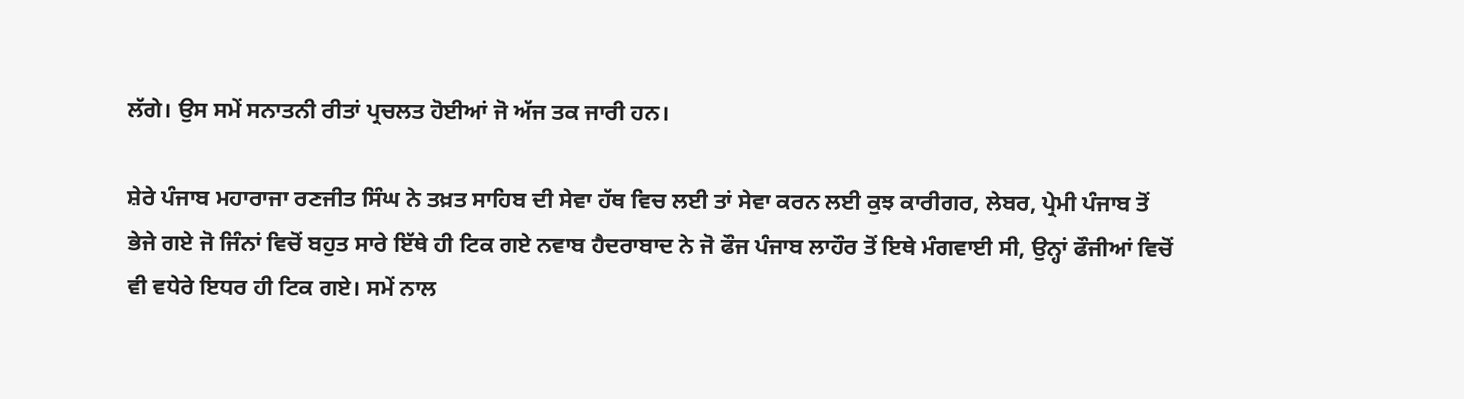ਲੱਗੇ। ਉਸ ਸਮੇਂ ਸਨਾਤਨੀ ਰੀਤਾਂ ਪ੍ਰਚਲਤ ਹੋਈਆਂ ਜੋ ਅੱਜ ਤਕ ਜਾਰੀ ਹਨ।

ਸ਼ੇਰੇ ਪੰਜਾਬ ਮਹਾਰਾਜਾ ਰਣਜੀਤ ਸਿੰਘ ਨੇ ਤਖ਼ਤ ਸਾਹਿਬ ਦੀ ਸੇਵਾ ਹੱਥ ਵਿਚ ਲਈ ਤਾਂ ਸੇਵਾ ਕਰਨ ਲਈ ਕੁਝ ਕਾਰੀਗਰ, ਲੇਬਰ, ਪ੍ਰੇਮੀ ਪੰਜਾਬ ਤੋਂ ਭੇਜੇ ਗਏ ਜੋ ਜਿੰਨਾਂ ਵਿਚੋਂ ਬਹੁਤ ਸਾਰੇ ਇੱਥੇ ਹੀ ਟਿਕ ਗਏ ਨਵਾਬ ਹੈਦਰਾਬਾਦ ਨੇ ਜੋ ਫੌਜ ਪੰਜਾਬ ਲਾਹੌਰ ਤੋਂ ਇਥੇ ਮੰਗਵਾਈ ਸੀ, ਉਨ੍ਹਾਂ ਫੌਜੀਆਂ ਵਿਚੋਂ ਵੀ ਵਧੇਰੇ ਇਧਰ ਹੀ ਟਿਕ ਗਏ। ਸਮੇਂ ਨਾਲ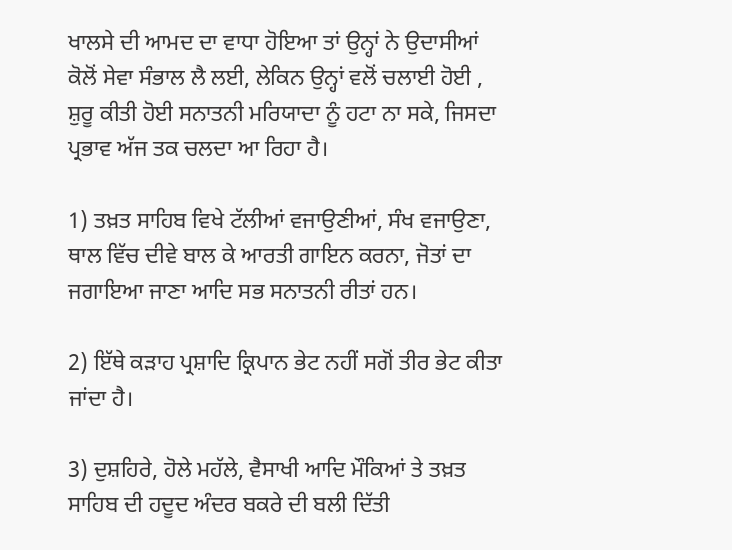ਖਾਲਸੇ ਦੀ ਆਮਦ ਦਾ ਵਾਧਾ ਹੋਇਆ ਤਾਂ ਉਨ੍ਹਾਂ ਨੇ ਉਦਾਸੀਆਂ ਕੋਲੋਂ ਸੇਵਾ ਸੰਭਾਲ ਲੈ ਲਈ, ਲੇਕਿਨ ਉਨ੍ਹਾਂ ਵਲੋਂ ਚਲਾਈ ਹੋਈ , ਸ਼ੁਰੂ ਕੀਤੀ ਹੋਈ ਸਨਾਤਨੀ ਮਰਿਯਾਦਾ ਨੂੰ ਹਟਾ ਨਾ ਸਕੇ, ਜਿਸਦਾ ਪ੍ਰਭਾਵ ਅੱਜ ਤਕ ਚਲਦਾ ਆ ਰਿਹਾ ਹੈ।

1) ਤਖ਼ਤ ਸਾਹਿਬ ਵਿਖੇ ਟੱਲੀਆਂ ਵਜਾਉਣੀਆਂ, ਸੰਖ ਵਜਾਉਣਾ, ਥਾਲ ਵਿੱਚ ਦੀਵੇ ਬਾਲ ਕੇ ਆਰਤੀ ਗਾਇਨ ਕਰਨਾ, ਜੋਤਾਂ ਦਾ ਜਗਾਇਆ ਜਾਣਾ ਆਦਿ ਸਭ ਸਨਾਤਨੀ ਰੀਤਾਂ ਹਨ।

2) ਇੱਥੇ ਕੜਾਹ ਪ੍ਰਸ਼ਾਦਿ ਕ੍ਰਿਪਾਨ ਭੇਟ ਨਹੀਂ ਸਗੋਂ ਤੀਰ ਭੇਟ ਕੀਤਾ ਜਾਂਦਾ ਹੈ।

3) ਦੁਸ਼ਹਿਰੇ, ਹੋਲੇ ਮਹੱਲੇ, ਵੈਸਾਖੀ ਆਦਿ ਮੌਕਿਆਂ ਤੇ ਤਖ਼ਤ ਸਾਹਿਬ ਦੀ ਹਦੂਦ ਅੰਦਰ ਬਕਰੇ ਦੀ ਬਲੀ ਦਿੱਤੀ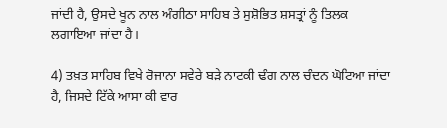ਜਾਂਦੀ ਹੈ, ਉਸਦੇ ਖੂਨ ਨਾਲ ਅੰਗੀਠਾ ਸਾਹਿਬ ਤੇ ਸੁਸ਼ੋਭਿਤ ਸ਼ਸਤ੍ਰਾਂ ਨੂੰ ਤਿਲਕ ਲਗਾਇਆ ਜਾਂਦਾ ਹੈ।

4) ਤਖ਼ਤ ਸਾਹਿਬ ਵਿਖੇ ਰੋਜਾਨਾ ਸਵੇਰੇ ਬੜੇ ਨਾਟਕੀ ਢੰਗ ਨਾਲ ਚੰਦਨ ਘੋਟਿਆ ਜਾਂਦਾ ਹੈ, ਜਿਸਦੇ ਟਿੱਕੇ ਆਸਾ ਕੀ ਵਾਰ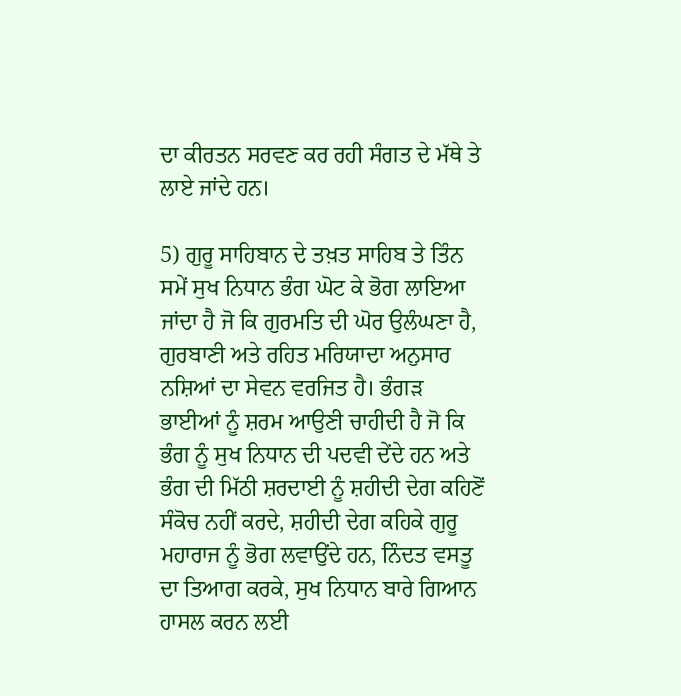ਦਾ ਕੀਰਤਨ ਸਰਵਣ ਕਰ ਰਹੀ ਸੰਗਤ ਦੇ ਮੱਥੇ ਤੇ ਲਾਏ ਜਾਂਦੇ ਹਨ।

5) ਗੁਰੂ ਸਾਹਿਬਾਨ ਦੇ ਤਖ਼ਤ ਸਾਹਿਬ ਤੇ ਤਿੰਨ ਸਮੇਂ ਸੁਖ ਨਿਧਾਨ ਭੰਗ ਘੋਟ ਕੇ ਭੋਗ ਲਾਇਆ ਜਾਂਦਾ ਹੈ ਜੋ ਕਿ ਗੁਰਮਤਿ ਦੀ ਘੋਰ ਉਲੰਘਣਾ ਹੈ, ਗੁਰਬਾਣੀ ਅਤੇ ਰਹਿਤ ਮਰਿਯਾਦਾ ਅਨੁਸਾਰ ਨਸ਼ਿਆਂ ਦਾ ਸੇਵਨ ਵਰਜਿਤ ਹੈ। ਭੰਗੜ ਭਾਈਆਂ ਨੂੰ ਸ਼ਰਮ ਆਉਣੀ ਚਾਹੀਦੀ ਹੈ ਜੋ ਕਿ ਭੰਗ ਨੂੰ ਸੁਖ ਨਿਧਾਨ ਦੀ ਪਦਵੀ ਦੇਂਦੇ ਹਨ ਅਤੇ ਭੰਗ ਦੀ ਮਿੱਠੀ ਸ਼ਰਦਾਈ ਨੂੰ ਸ਼ਹੀਦੀ ਦੇਗ ਕਹਿਣੋਂ ਸੰਕੋਚ ਨਹੀਂ ਕਰਦੇ, ਸ਼ਹੀਦੀ ਦੇਗ ਕਹਿਕੇ ਗੁਰੂ ਮਹਾਰਾਜ ਨੂੰ ਭੋਗ ਲਵਾਉਂਦੇ ਹਨ, ਨਿੰਦਤ ਵਸਤੂ ਦਾ ਤਿਆਗ ਕਰਕੇ, ਸੁਖ ਨਿਧਾਨ ਬਾਰੇ ਗਿਆਨ ਹਾਸਲ ਕਰਨ ਲਈ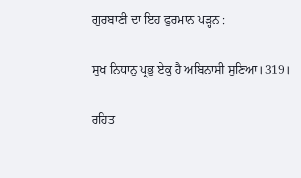ਗੁਰਬਾਣੀ ਦਾ ਇਹ ਫੁਰਮਾਨ ਪੜ੍ਹਨ :

ਸੁਖ ਨਿਧਾਨੁ ਪ੍ਰਭੁ ਏਕੁ ਹੈ ਅਬਿਨਾਸੀ ਸੁਣਿਆ।319।

ਰਹਿਤ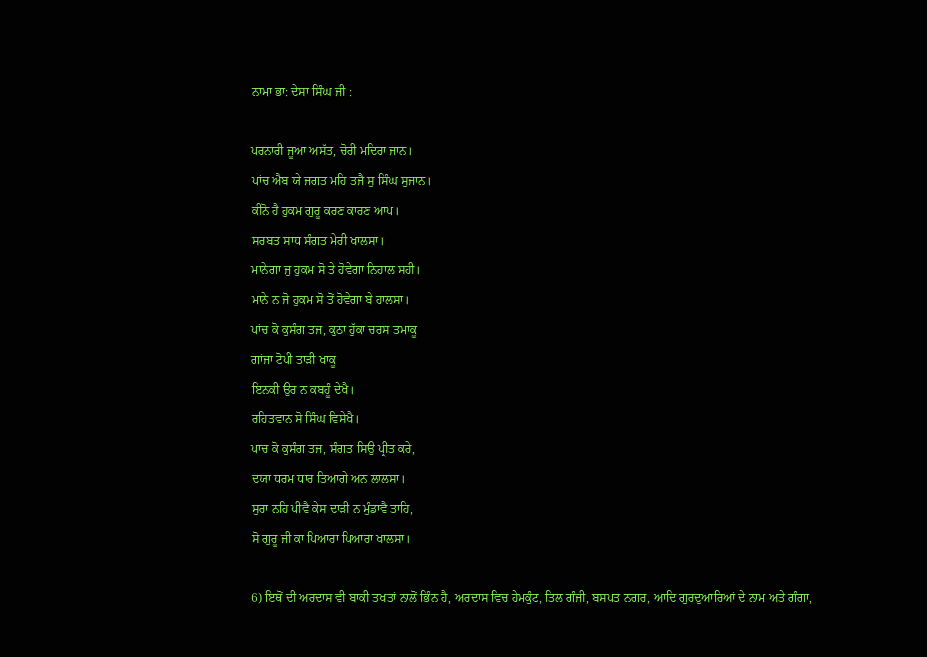ਨਾਮਾ ਭਾ: ਦੇਸਾ ਸਿੰਘ ਜੀ :

ਪਰਨਾਰੀ ਜੂਆ ਅਸੱਤ, ਚੋਰੀ ਮਦਿਰਾ ਜਾਨ।
ਪਾਂਚ ਐਬ ਯੇ ਜਗਤ ਮਹਿ ਤਜੈ ਸੁ ਸਿੰਘ ਸੁਜਾਨ।
ਕੀਨੋ ਹੈ ਹੁਕਮ ਗੁਰੂ ਕਰਣ ਕਾਰਣ ਆਪ।
ਸਰਬਤ ਸਾਧ ਸੰਗਤ ਮੇਰੀ ਖਾਲਸਾ।
ਮਾਨੇਗਾ ਜੁ ਹੁਕਮ ਸੋ ਤੇ ਹੋਵੇਗਾ ਨਿਹਾਲ ਸਹੀ।
ਮਾਨੇ ਨ ਜੋ ਹੁਕਮ ਸੋ ਤੋਂ ਹੋਵੇਗਾ ਬੇ ਹਾਲਸਾ।
ਪਾਂਚ ਕੋ ਕੁਸੰਗ ਤਜ, ਕੁਠਾ ਹੁੱਕਾ ਚਰਸ ਤਮਾਕੂ
ਗਾਂਜਾ ਟੋਪੀ ਤਾੜੀ ਖਾਕੂ
ਇਨਕੀ ਉਰ ਨ ਕਬਹੂੰ ਦੇਖੈ।
ਰਹਿਤਵਾਨ ਸੋ ਸਿੰਘ ਵਿਸੇਖੈ।
ਪਾਚ ਕੋ ਕੁਸੰਗ ਤਜ, ਸੰਗਤ ਸਿਉ ਪ੍ਰੀਤ ਕਰੇ,
ਦਯਾ ਧਰਮ ਧਾਰ ਤਿਆਗੇ ਅਨ ਲਾਲਸਾ।
ਸੁਰਾ ਨਹਿ ਪੀਵੈ ਕੇਸ ਦਾੜੀ ਨ ਮੁੰਡਾਵੈ ਤਾਹਿ,
ਸੋ ਗੁਰੂ ਜੀ ਕਾ ਪਿਆਰਾ ਪਿਆਰਾ ਖਾਲਸਾ।

6) ਇਥੋਂ ਦੀ ਅਰਦਾਸ ਵੀ ਬਾਕੀ ਤਖਤਾਂ ਨਾਲੋਂ ਭਿੰਨ ਹੈ, ਅਰਦਾਸ ਵਿਚ ਹੇਮਕੁੰਟ, ਤਿਲ ਗੰਜੀ, ਬਸਪਤ ਨਗਰ, ਆਦਿ ਗੁਰਦੁਆਰਿਆਂ ਦੇ ਨਾਮ ਅਤੇ ਗੰਗਾ,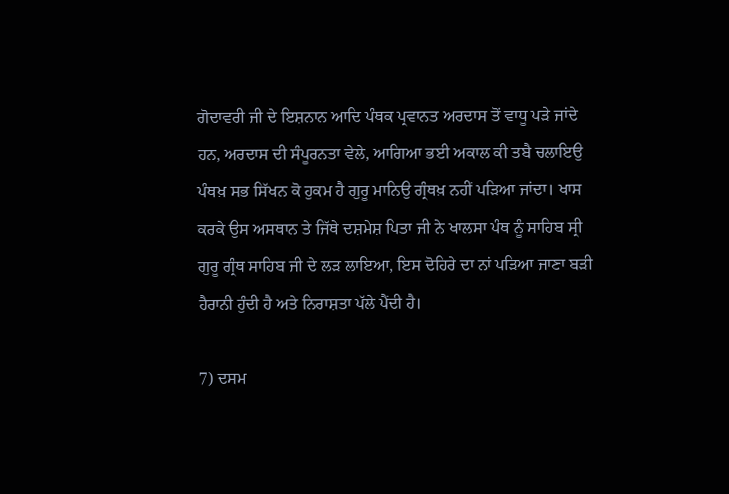ਗੋਦਾਵਰੀ ਜੀ ਦੇ ਇਸ਼ਨਾਨ ਆਦਿ ਪੰਥਕ ਪ੍ਰਵਾਨਤ ਅਰਦਾਸ ਤੋਂ ਵਾਧੂ ਪੜੇ ਜਾਂਦੇ ਹਨ, ਅਰਦਾਸ ਦੀ ਸੰਪੂਰਨਤਾ ਵੇਲੇ, ਆਗਿਆ ਭਈ ਅਕਾਲ ਕੀ ਤਬੈ ਚਲਾਇਉ ਪੰਥਖ਼ ਸਭ ਸਿੱਖਨ ਕੋ ਹੁਕਮ ਹੈ ਗੁਰੂ ਮਾਨਿਉ ਗ੍ਰੰਥਖ਼ ਨਹੀਂ ਪੜਿਆ ਜਾਂਦਾ। ਖਾਸ ਕਰਕੇ ਉਸ ਅਸਥਾਨ ਤੇ ਜਿੱਥੇ ਦਸ਼ਮੇਸ਼ ਪਿਤਾ ਜੀ ਨੇ ਖਾਲਸਾ ਪੰਥ ਨੂੰ ਸਾਹਿਬ ਸ੍ਰੀ ਗੁਰੂ ਗ੍ਰੰਥ ਸਾਹਿਬ ਜੀ ਦੇ ਲੜ ਲਾਇਆ, ਇਸ ਦੋਹਿਰੇ ਦਾ ਨਾਂ ਪੜਿਆ ਜਾਣਾ ਬੜੀ ਹੈਰਾਨੀ ਹੁੰਦੀ ਹੈ ਅਤੇ ਨਿਰਾਸ਼ਤਾ ਪੱਲੇ ਪੈਂਦੀ ਹੈ।

7) ਦਸਮ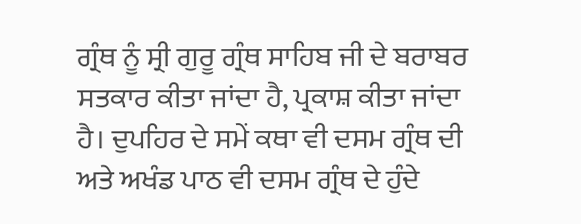ਗ੍ਰੰਥ ਨੂੰ ਸ੍ਰੀ ਗੁਰੂ ਗ੍ਰੰਥ ਸਾਹਿਬ ਜੀ ਦੇ ਬਰਾਬਰ ਸਤਕਾਰ ਕੀਤਾ ਜਾਂਦਾ ਹੈ, ਪ੍ਰਕਾਸ਼ ਕੀਤਾ ਜਾਂਦਾ ਹੈ। ਦੁਪਹਿਰ ਦੇ ਸਮੇਂ ਕਥਾ ਵੀ ਦਸਮ ਗ੍ਰੰਥ ਦੀ ਅਤੇ ਅਖੰਡ ਪਾਠ ਵੀ ਦਸਮ ਗ੍ਰੰਥ ਦੇ ਹੁੰਦੇ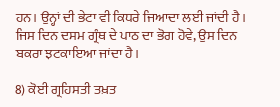ਹਨ। ਉਨ੍ਹਾਂ ਦੀ ਭੇਟਾ ਵੀ ਕਿਧਰੇ ਜਿਆਦਾ ਲਈ ਜਾਂਦੀ ਹੈ। ਜਿਸ ਦਿਨ ਦਸਮ ਗ੍ਰੰਥ ਦੇ ਪਾਠ ਦਾ ਭੋਗ ਹੋਵੇ, ਉਸ ਦਿਨ ਬਕਰਾ ਝਟਕਾਇਆ ਜਾਂਦਾ ਹੈ।

8) ਕੋਈ ਗ੍ਰਹਿਸਤੀ ਤਖ਼ਤ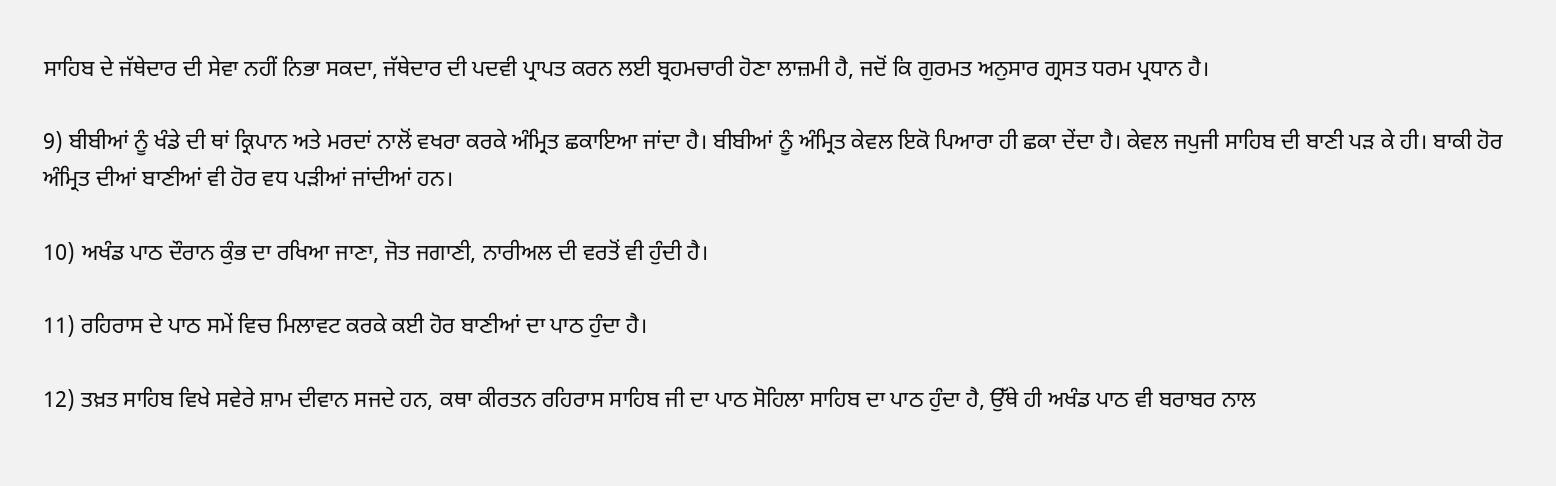ਸਾਹਿਬ ਦੇ ਜੱਥੇਦਾਰ ਦੀ ਸੇਵਾ ਨਹੀਂ ਨਿਭਾ ਸਕਦਾ, ਜੱਥੇਦਾਰ ਦੀ ਪਦਵੀ ਪ੍ਰਾਪਤ ਕਰਨ ਲਈ ਬ੍ਰਹਮਚਾਰੀ ਹੋਣਾ ਲਾਜ਼ਮੀ ਹੈ, ਜਦੋਂ ਕਿ ਗੁਰਮਤ ਅਨੁਸਾਰ ਗ੍ਰਸਤ ਧਰਮ ਪ੍ਰਧਾਨ ਹੈ।

9) ਬੀਬੀਆਂ ਨੂੰ ਖੰਡੇ ਦੀ ਥਾਂ ਕ੍ਰਿਪਾਨ ਅਤੇ ਮਰਦਾਂ ਨਾਲੋਂ ਵਖਰਾ ਕਰਕੇ ਅੰਮ੍ਰਿਤ ਛਕਾਇਆ ਜਾਂਦਾ ਹੈ। ਬੀਬੀਆਂ ਨੂੰ ਅੰਮ੍ਰਿਤ ਕੇਵਲ ਇਕੋ ਪਿਆਰਾ ਹੀ ਛਕਾ ਦੇਂਦਾ ਹੈ। ਕੇਵਲ ਜਪੁਜੀ ਸਾਹਿਬ ਦੀ ਬਾਣੀ ਪੜ ਕੇ ਹੀ। ਬਾਕੀ ਹੋਰ ਅੰਮ੍ਰਿਤ ਦੀਆਂ ਬਾਣੀਆਂ ਵੀ ਹੋਰ ਵਧ ਪੜੀਆਂ ਜਾਂਦੀਆਂ ਹਨ।

10) ਅਖੰਡ ਪਾਠ ਦੌਰਾਨ ਕੁੰਭ ਦਾ ਰਖਿਆ ਜਾਣਾ, ਜੋਤ ਜਗਾਣੀ, ਨਾਰੀਅਲ ਦੀ ਵਰਤੋਂ ਵੀ ਹੁੰਦੀ ਹੈ।

11) ਰਹਿਰਾਸ ਦੇ ਪਾਠ ਸਮੇਂ ਵਿਚ ਮਿਲਾਵਟ ਕਰਕੇ ਕਈ ਹੋਰ ਬਾਣੀਆਂ ਦਾ ਪਾਠ ਹੁੰਦਾ ਹੈ।

12) ਤਖ਼ਤ ਸਾਹਿਬ ਵਿਖੇ ਸਵੇਰੇ ਸ਼ਾਮ ਦੀਵਾਨ ਸਜਦੇ ਹਨ, ਕਥਾ ਕੀਰਤਨ ਰਹਿਰਾਸ ਸਾਹਿਬ ਜੀ ਦਾ ਪਾਠ ਸੋਹਿਲਾ ਸਾਹਿਬ ਦਾ ਪਾਠ ਹੁੰਦਾ ਹੈ, ਉੱਥੇ ਹੀ ਅਖੰਡ ਪਾਠ ਵੀ ਬਰਾਬਰ ਨਾਲ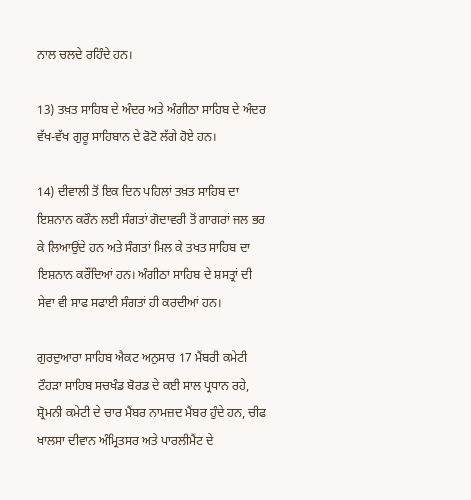ਨਾਲ ਚਲਦੇ ਰਹਿੰਦੇ ਹਨ।

13) ਤਖ਼ਤ ਸਾਹਿਬ ਦੇ ਅੰਦਰ ਅਤੇ ਅੰਗੀਠਾ ਸਾਹਿਬ ਦੇ ਅੰਦਰ ਵੱਖ-ਵੱਖ ਗੁਰੂ ਸਾਹਿਬਾਨ ਦੇ ਫੋਟੋ ਲੱਗੇ ਹੋਏ ਹਨ।

14) ਦੀਵਾਲੀ ਤੋਂ ਇਕ ਦਿਨ ਪਹਿਲਾਂ ਤਖ਼ਤ ਸਾਹਿਬ ਦਾ ਇਸ਼ਨਾਨ ਕਰੌਨ ਲਈ ਸੰਗਤਾਂ ਗੋਦਾਵਰੀ ਤੋਂ ਗਾਗਰਾਂ ਜਲ ਭਰ ਕੇ ਲਿਆਉਂਦੇ ਹਨ ਅਤੇ ਸੰਗਤਾਂ ਮਿਲ ਕੇ ਤਖਤ ਸਾਹਿਬ ਦਾ ਇਸ਼ਨਾਨ ਕਰੌਂਦਿਆਂ ਹਨ। ਅੰਗੀਠਾ ਸਾਹਿਬ ਦੇ ਸ਼ਸਤ੍ਰਾਂ ਦੀ ਸੇਵਾ ਵੀ ਸਾਫ ਸਫਾਈ ਸੰਗਤਾਂ ਹੀ ਕਰਦੀਆਂ ਹਨ।

ਗੁਰਦੁਆਰਾ ਸਾਹਿਬ ਐਕਟ ਅਨੁਸਾਰ 17 ਮੈਂਬਰੀ ਕਮੇਟੀ ਟੌਹੜਾ ਸਾਹਿਬ ਸਚਖੰਡ ਬੋਰਡ ਦੇ ਕਈ ਸਾਲ ਪ੍ਰਧਾਨ ਰਹੇ, ਸ਼੍ਰੋਮਨੀ ਕਮੇਟੀ ਦੇ ਚਾਰ ਮੈਂਬਰ ਨਾਮਜ਼ਦ ਮੈਂਬਰ ਹੁੰਦੇ ਹਨ, ਚੀਫ ਖਾਲਸਾ ਦੀਵਾਨ ਅੰਮ੍ਰਿਤਸਰ ਅਤੇ ਪਾਰਲੀਮੈਂਟ ਦੇ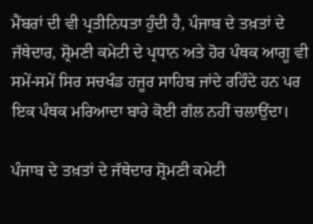ਮੈਂਬਰਾਂ ਦੀ ਵੀ ਪ੍ਰਤੀਨਿਧਤਾ ਹੁੰਦੀ ਹੈ, ਪੰਜਾਬ ਦੇ ਤਖ਼ਤਾਂ ਦੇ ਜੱਥੇਦਾਰ, ਸ਼੍ਰੋਮਣੀ ਕਮੇਟੀ ਦੇ ਪ੍ਰਧਾਨ ਅਤੇ ਹੋਰ ਪੰਥਕ ਆਗੂ ਵੀ ਸਮੇਂ-ਸਮੇਂ ਸਿਰ ਸਚਖੰਡ ਹਜੂਰ ਸਾਹਿਬ ਜਾਂਦੇ ਰਹਿੰਦੇ ਹਨ ਪਰ ਇਕ ਪੰਥਕ ਮਰਿਆਦਾ ਬਾਰੇ ਕੋਈ ਗੱਲ ਨਹੀਂ ਚਲਾਉਂਦਾ।

ਪੰਜਾਬ ਦੇ ਤਖ਼ਤਾਂ ਦੇ ਜੱਥੇਦਾਰ ਸ਼੍ਰੋਮਣੀ ਕਮੇਟੀ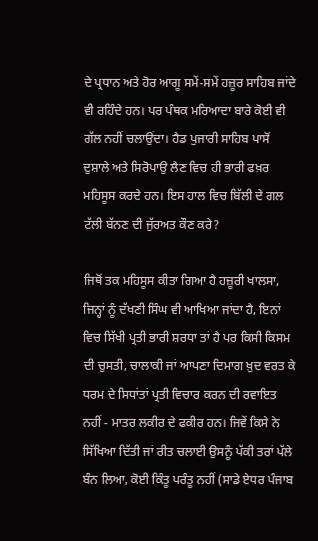ਦੇ ਪ੍ਰਧਾਨ ਅਤੇ ਹੋਰ ਆਗੂ ਸਮੇਂ-ਸਮੇਂ ਹਜ਼ੂਰ ਸਾਹਿਬ ਜਾਂਦੇ ਵੀ ਰਹਿੰਦੇ ਹਨ। ਪਰ ਪੰਥਕ ਮਰਿਆਦਾ ਬਾਰੇ ਕੋਈ ਵੀ ਗੱਲ ਨਹੀਂ ਚਲਾਉਂਦਾ। ਹੈਡ ਪੁਜਾਰੀ ਸਾਹਿਬ ਪਾਸੋਂ ਦੁਸ਼ਾਲੇ ਅਤੇ ਸਿਰੋਪਾਉ ਲੈਣ ਵਿਚ ਹੀ ਭਾਰੀ ਫਖ਼ਰ ਮਹਿਸੂਸ ਕਰਦੇ ਹਨ। ਇਸ ਹਾਲ ਵਿਚ ਬਿੱਲੀ ਦੇ ਗਲ ਟੱਲੀ ਬੱਨਣ ਦੀ ਜੁੱਰਅਤ ਕੌਣ ਕਰੇ?

ਜਿਥੋਂ ਤਕ ਮਹਿਸੂਸ ਕੀਤਾ ਗਿਆ ਹੈ ਹਜ਼ੂਰੀ ਖਾਲਸਾ, ਜਿਨ੍ਹਾਂ ਨੂੰ ਦੱਖਣੀ ਸਿੰਘ ਵੀ ਆਖਿਆ ਜਾਂਦਾ ਹੈ, ਇਨਾਂ ਵਿਚ ਸਿੱਖੀ ਪ੍ਰਤੀ ਭਾਰੀ ਸ਼ਰਧਾ ਤਾਂ ਹੈ ਪਰ ਕਿਸੀ ਕਿਸਮ ਦੀ ਚੁਸਤੀ, ਚਾਲਾਕੀ ਜਾਂ ਆਪਣਾ ਦਿਮਾਗ ਖ਼ੁਦ ਵਰਤ ਕੇ ਧਰਮ ਦੇ ਸਿਧਾਂਤਾਂ ਪ੍ਰਤੀ ਵਿਚਾਰ ਕਰਨ ਦੀ ਰਵਾਇਤ ਨਹੀਂ - ਮਾਤਰ ਲਕੀਰ ਦੇ ਫਕੀਰ ਹਨ। ਜਿਵੇਂ ਕਿਸੇ ਨੇ ਸਿੱਖਿਆ ਦਿੱਤੀ ਜਾਂ ਰੀਤ ਚਲਾਈ ਉਸਨੂੰ ਪੱਕੀ ਤਰਾਂ ਪੱਲੇ ਬੰਨ ਲਿਆ, ਕੋਈ ਕਿੰਤੂ ਪਰੰਤੂ ਨਹੀਂ (ਸਾਡੇ ਏਧਰ ਪੰਜਾਬ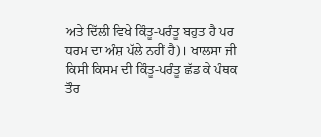ਅਤੇ ਦਿੱਲੀ ਵਿਖੇ ਕਿੰਤੂ-ਪਰੰਤੂ ਬਹੁਤ ਹੈ ਪਰ ਧਰਮ ਦਾ ਅੰਸ਼ ਪੱਲੇ ਨਹੀਂ ਹੈ)। ਖਾਲਸਾ ਜੀ ਕਿਸੀ ਕਿਸਮ ਦੀ ਕਿੰਤੂ-ਪਰੰਤੂ ਛੱਡ ਕੇ ਪੰਥਕ ਤੌਰ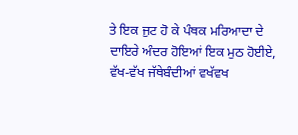ਤੇ ਇਕ ਜੁਟ ਹੋ ਕੇ ਪੰਥਕ ਮਰਿਆਦਾ ਦੇ ਦਾਇਰੇ ਅੰਦਰ ਹੋਇਆਂ ਇਕ ਮੁਠ ਹੋਈਏ, ਵੱਖ-ਵੱਖ ਜੱਥੇਬੰਦੀਆਂ ਵਖੱਵਖ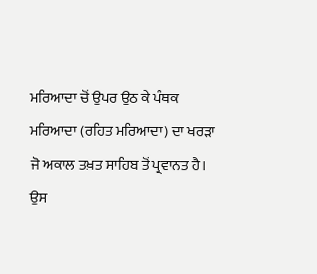ਮਰਿਆਦਾ ਚੋਂ ਉਪਰ ਉਠ ਕੇ ਪੰਥਕ ਮਰਿਆਦਾ (ਰਹਿਤ ਮਰਿਆਦਾ) ਦਾ ਖਰੜਾ ਜੋ ਅਕਾਲ ਤਖ਼ਤ ਸਾਹਿਬ ਤੋਂ ਪ੍ਰਵਾਨਤ ਹੈ। ਉਸ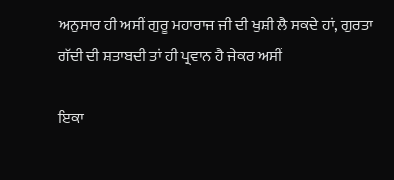ਅਨੁਸਾਰ ਹੀ ਅਸੀਂ ਗੁਰੂ ਮਹਾਰਾਜ ਜੀ ਦੀ ਖੁਸ਼ੀ ਲੈ ਸਕਦੇ ਹਾਂ, ਗੁਰਤਾ ਗੱਦੀ ਦੀ ਸ਼ਤਾਬਦੀ ਤਾਂ ਹੀ ਪ੍ਰਵਾਨ ਹੈ ਜੇਕਰ ਅਸੀਂ

ਇਕਾ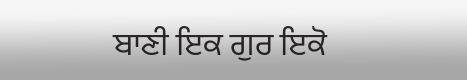ਬਾਣੀ ਇਕ ਗੁਰ ਇਕੋ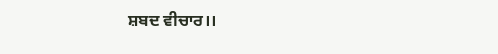ਸ਼ਬਦ ਵੀਚਾਰ।।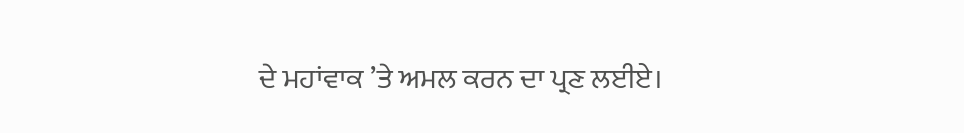ਦੇ ਮਹਾਂਵਾਕ ’ਤੇ ਅਮਲ ਕਰਨ ਦਾ ਪ੍ਰਣ ਲਈਏ।